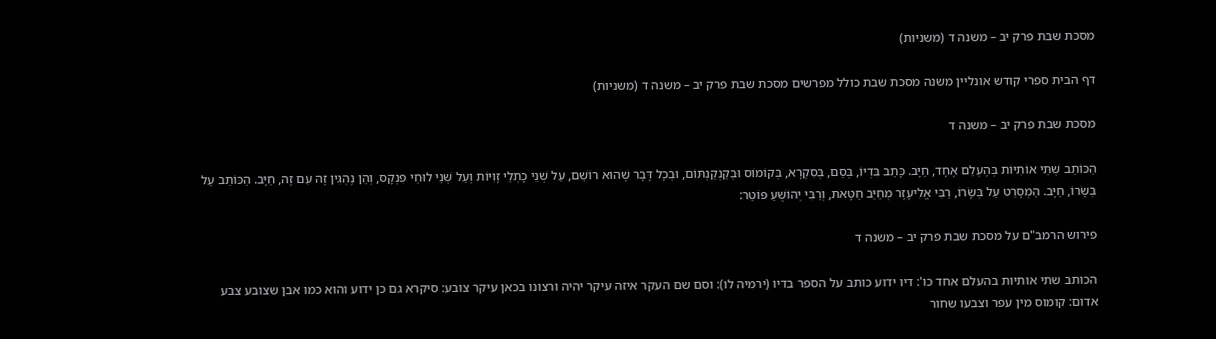מסכת שבת פרק יב – משנה ד (משניות)

דף הבית ספרי קודש אונליין משנה מסכת שבת כולל מפרשים מסכת שבת פרק יב – משנה ד (משניות)

מסכת שבת פרק יב – משנה ד

הַכּוֹתֵב שְׁתֵּי אוֹתִיּוֹת בְּהֶעְלֵם אֶחָד, חַיָּב. כָּתַב בִּדְיוֹ, בְּסַם, בְּסִקְרָא, בְּקוֹמוֹס וּבְקַנְקַנְתּוֹם, וּבְכָל דָּבָר שֶׁהוּא רוֹשֵׁם, עַל שְׁנֵי כָתְלֵי זָוִיּוֹת וְעַל שְׁנֵי לוּחֵי פִנְקָס, וְהֵן נֶהְגִּין זֶה עִם זֶה, חַיָּב. הַכּוֹתֵב עַל בְּשָׂרוֹ, חַיָּב. הַמְסָרֵט עַל בְּשָׂרוֹ, רַבִּי אֱלִיעֶזֶר מְחַיֵּב חַטָּאת, וְרַבִּי יְהוֹשֻׁעַ פּוֹטֵר:

פירוש הרמב"ם על מסכת שבת פרק יב – משנה ד

הכותב שתי אותיות בהעלם אחד כו': דיו ידוע כותב על הספר בדיו (ירמיה לו): וסם שם העקר איזה עיקר יהיה ורצונו בכאן עיקר צובע: סיקרא גם כן ידוע והוא כמו אבן שצובע צבע אדום: קומוס מין עפר וצבעו שחור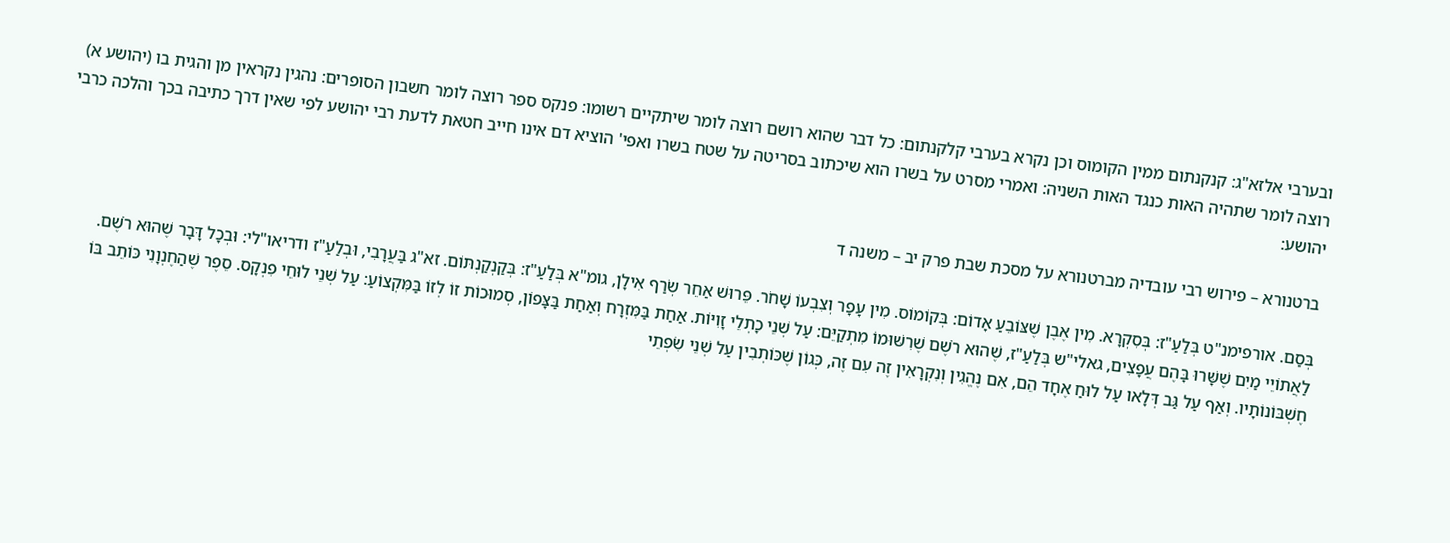ובערבי אלזא"ג: קנקנתום ממין הקומוס וכן נקרא בערבי קלקנתום: כל דבר שהוא רושם רוצה לומר שיתקיים רשומו: פנקס ספר רוצה לומר חשבון הסופרים: נהגין נקראין מן והגית בו (יהושע א) רוצה לומר שתהיה האות כנגד האות השניה: ואמרי מסרט על בשרו הוא שיכתוב בסריטה על שטח בשרו ואפי' הוציא דם אינו חייב חטאת לדעת רבי יהושע לפי שאין דרך כתיבה בכך והלכה כרבי יהושע:

ברטנורא – פירוש רבי עובדיה מברטנורא על מסכת שבת פרק יב – משנה ד

בְּסַם. אורפימנ"ט בְּלַעַ"ז: בְּסִקְרָא. מִין אֶבֶן שֶׁצּוֹבֵעַ אָדוֹם: בְּקוֹמוֹס. מִין עָפָר וְצִבְעוֹ שָׁחֹר. פֵּרוּשׁ אַחֵר שְׂרַף אִילָן, גומ"א בְּלַעַ"ז: בְּקַנְקַנְתּוֹם. זא"ג בַּעֲרָבִי, וּבְלַעַ"ז ודריאו"לי: וּבְכָל דָּבָר שֶׁהוּא רֹשֶׁם. לַאֲתוֹיֵי מַיִם שֶׁשָּׁרוּ בָּהֶם עֲפָצִים, גאלי"ש בְּלַעַ"ז, שֶׁהוּא רֹשֶׁם שֶׁרִשּׁוּמוֹ מִתְקַיֵּם: עַל שְׁנֵי כָתְלֵי זָוִיּוֹת. אַחַת בַּמִּזְרָח וְאַחַת בַּצָּפוֹן, סְמוּכוֹת זוֹ לְזוֹ בַּמִּקְצוֹעַ: עַל שְׁנֵי לוּחֵי פִנְקָס. סֵפֶר שֶׁהַחֶנְוָנִי כּוֹתֵב בּוֹ חֶשְׁבּוֹנוֹתָיו. וְאַף עַל גַּב דְּלָאו עַל לוּחַ אֶחָד הֵם, אִם נֶהֱגִין וְנִקְרָאִין זֶה עִם זֶה, כְּגוֹן שֶׁכּוֹתְבִין עַל שְׁנֵי שִׂפְתֵי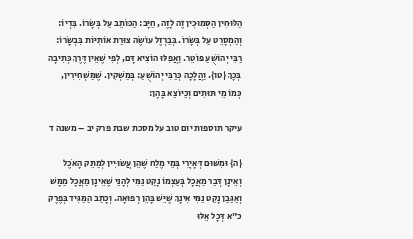הַלּוּחִין הַסְּמוּכִין זֶה לָזֶה, חַיָּב: הַכּוֹתֵב עַל בְּשָׂרוֹ. בִּדְיוֹ: וְהַמְסָרֵט עַל בְּשָׂרוֹ. בְּבַרְזֶל עוֹשֶׂה צוּרַת אוֹתִיּוֹת בִּבְשָׂרוֹ: רַבִּי יְהוֹשֻׁעַ פּוֹטֵר. וַאֲפִלּוּ הוֹצִיא דָּם, לְפִי שֶׁאֵין דֶּרֶךְ כְּתִיבָה בְּכָךְ {טו}. וַהֲלָכָה כְּרַבִּי יְהוֹשֻׁעַ: בְּמַשְׁקִין. שֶׁמַּשְׁחִירִין, כְּמוֹ מֵי תּוּתִים וְכַיּוֹצֵא בָּהֶן:

עיקר תוספות יום טוב על מסכת שבת פרק יב – משנה ד

{ה} וּמִשּׁוּם דְּאָיְרֵי בְּמֵי מֶלַח שֶׁהֵן עֲשׂוּיִין לְמַתֵּק הָאֹכֶל וְאֵינָן דְּבַר מַאֲכָל בְּעַצְמוֹ נָקַט נַמִּי לְהָנֵי שֶׁאֵינָן מַאֲכָל מַמָּשׁ וְאַגַּבַן נָקַט נַמִּי אִינָךְ שֶׁיֵּשׁ בָּהֵן רְפוּאָה. וְכָתַב הַמַּגִּיד בְּפֶרֶק כ"א דְּכָל אֵלּוּ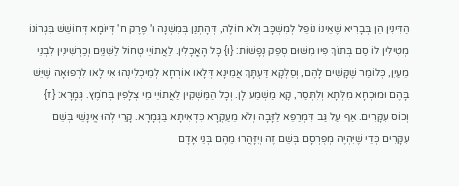הַדִּינִין הֵן בְּבָרִיא שֶׁאֵינוֹ נוֹפֵל לְמִשְׁכָּב וְלֹא חוֹלֶה, דְּהָתְנַן בְּמִשְׁנָה ו' פֶּרֶק ח' דְּיוֹמָא דְּחוֹשֵׁשׁ בִּגְרוֹנוֹ מְטִילִין לוֹ סַם בְּתוֹךְ פִּיו מִשּׁוּם סְפֵק נְפָשׁוֹת: {ו} כָּל הָאֳכָלִין. לַאֲתוֹיֵי טְחוֹל לַשִּׁנַּיִם וְכַרְשִׁינִין לִבְנֵי מֵעַיִן, כְּלוֹמַר שֶׁקָּשִׁים לָהֶם, וְסַלְקָא דַּעְתָּךְ אֲמֵינָא דְּלָאו אוֹרְחָא לְמֵיכְלִינְהוּ אִי לָאו לִרְפוּאָה שֶׁיֵּשׁ בָּהֶם וּמוּכְחָא מִלְּתָא וְלִתְּסַר, קָא מַשְׁמַע לָן. וְכָל הַמַּשְׁקִין לַאֲתוֹיֵי מֵי צְלָפִין בְּחֹמֶץ. גְּמָרָא: {ז} וְכוֹס עִקָּרִים. אַף עַל גַּב דִּמְרַפֵּא לַזָּבָה וְלֹא מֵעַקְרָא כִּדְאִיתָא בַּגְּמָרָא. קָרֵי לְהוּ אֱינָשֵׁי בְּשֵׁם עִקָּרִים כְּדֵי שֶׁיִּהְיֶה מְפֻרְסָם בְּשֵׁם זֶה וְיִזָּהֲרוּ מֵהֶם בְּנֵי אָדָם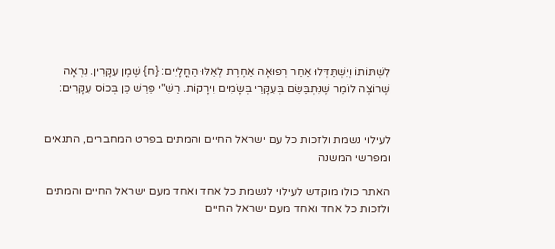לִשְׁתּוֹתוֹ וְיִשְׁתַּדְּלוּ אַחַר רְפוּאָה אַחֶרֶת לְאֵלּוּ הַחֳלָיִים: {ח} שֶׁמֶן עִקָּרִין. נִרְאָה שֶׁרוֹצֶה לוֹמַר שֶׁנִּתְבַּשֵּׂם בְּעִקָּרֵי בְּשָׂמִים וִירָקוֹת. רַשִׁ"י פֵּרֵשׁ כֵּן בְּכוֹס עִקָּרִים:


לעילוי נשמת ולזכות כל עם ישראל החיים והמתים בפרט המחברים, התנאים ומפרשי המשנה

האתר כולו מוקדש לעילוי לנשמת כל אחד ואחד מעם ישראל החיים והמתים ולזכות כל אחד ואחד מעם ישראל החיים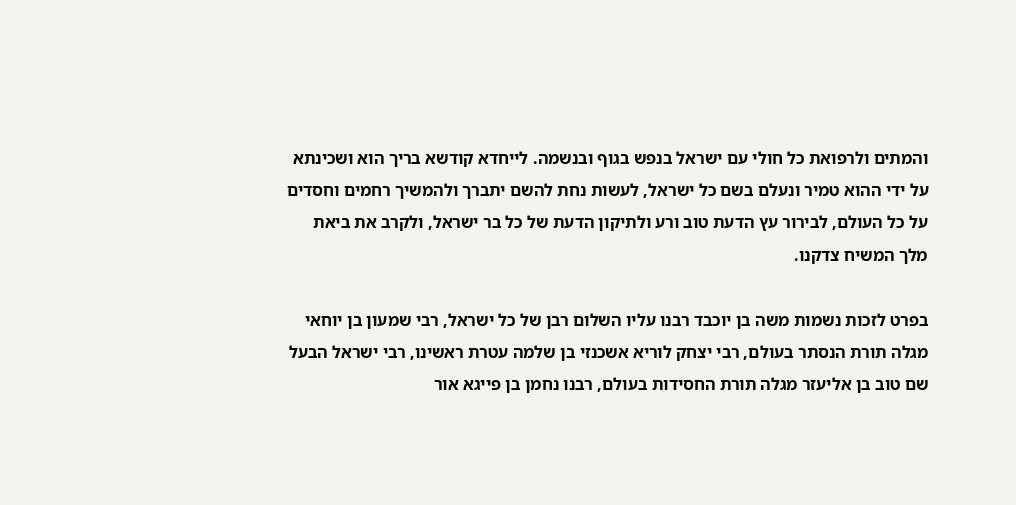והמתים ולרפואת כל חולי עם ישראל בנפש בגוף ובנשמה. לייחדא קודשא בריך הוא ושכינתא על ידי ההוא טמיר ונעלם בשם כל ישראל, לעשות נחת להשם יתברך ולהמשיך רחמים וחסדים על כל העולם, לבירור עץ הדעת טוב ורע ולתיקון הדעת של כל בר ישראל, ולקרב את ביאת מלך המשיח צדקנו.

בפרט לזכות נשמות משה בן יוכבד רבנו עליו השלום רבן של כל ישראל, רבי שמעון בן יוחאי מגלה תורת הנסתר בעולם, רבי יצחק לוריא אשכנזי בן שלמה עטרת ראשינו, רבי ישראל הבעל שם טוב בן אליעזר מגלה תורת החסידות בעולם, רבנו נחמן בן פייגא אור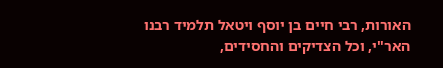האורות, רבי חיים בן יוסף ויטאל תלמיד רבנו האר"י, וכל הצדיקים והחסידים,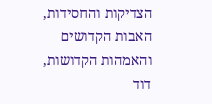הצדיקות והחסידות, האבות הקדושים והאמהות הקדושות, דוד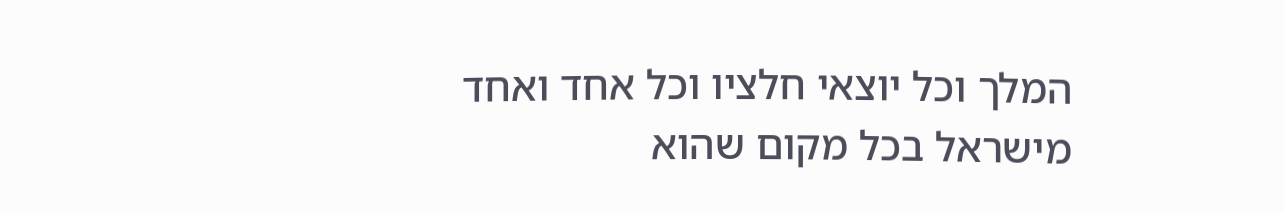המלך וכל יוצאי חלציו וכל אחד ואחד מישראל בכל מקום שהוא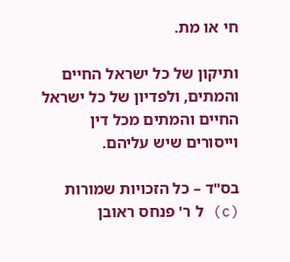חי או מת.

ותיקון של כל ישראל החיים והמתים, ולפדיון של כל ישראל החיים והמתים מכל דין וייסורים שיש עליהם.

בס"ד – כל הזכויות שמורות (c) ל ר' פנחס ראובן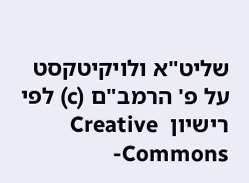שליט"א ולויקיטקסט על פ' הרמב"ם (c) לפי רישיון  Creative Commons-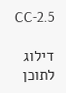CC-2.5

דילוג לתוכן